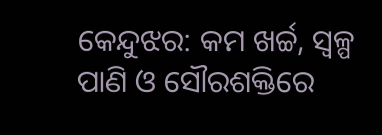କେନ୍ଦୁଝର: କମ ଖର୍ଚ୍ଚ, ସ୍ବଳ୍ପ ପାଣି ଓ ସୌରଶକ୍ତିରେ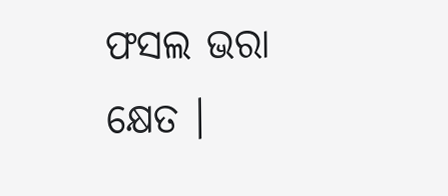ଫସଲ ଭରା କ୍ଷେତ ।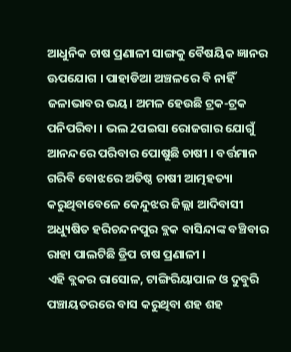ଆଧୁନିକ ଚାଷ ପ୍ରଣାଳୀ ସାଙ୍ଗକୁ ବୈଷୟିକ ଜ୍ଞାନର ଊପଯୋଗ । ପାହାଡିଆ ଅଞ୍ଚଳରେ ବି ନାହିଁ ଜଳାଭାବର ଭୟ। ଅମଳ ହେଉଛି ଟ୍ରକ-ଟ୍ରକ ପନିପରିବା । ଭଲ 2ପଇସା ରୋଜଗାର ଯୋଗୁଁ ଆନନ୍ଦରେ ପରିବାର ପୋଷୁଛି ଚାଷୀ । ବର୍ତ୍ତମାନ ଗରିବି ବୋଝରେ ଅତିଷ୍ଠ ଚାଷୀ ଆତ୍ମହତ୍ୟା କରୁଥିବାବେଳେ କେନ୍ଦୁଝର ଜିଲ୍ଲା ଆଦିବାସୀ ଅଧ୍ୟୁଷିତ ହରିଚନ୍ଦନପୁର ବ୍ଲକ ବାସିନ୍ଦାଙ୍କ ବଞ୍ଚିବାର ରାହା ପାଲଟିଛି ଡ୍ରିପ ଚାଷ ପ୍ରଣାଳୀ ।
ଏହି ବ୍ଲକର ରାସୋଳ, ଟାଙ୍ଗିରିୟାପାଳ ଓ ଦୁବୁରି ପଞ୍ଚାୟତରରେ ବାସ କରୁଥିବା ଶହ ଶହ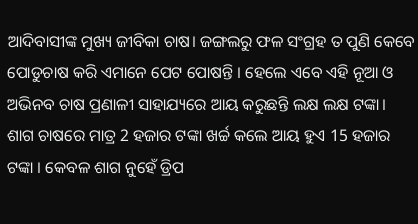ଆଦିବାସୀଙ୍କ ମୁଖ୍ୟ ଜୀବିକା ଚାଷ। ଜଙ୍ଗଲରୁ ଫଳ ସଂଗ୍ରହ ତ ପୁଣି କେବେ ପୋଡୁଚାଷ କରି ଏମାନେ ପେଟ ପୋଷନ୍ତି । ହେଲେ ଏବେ ଏହି ନୂଆ ଓ ଅଭିନବ ଚାଷ ପ୍ରଣାଳୀ ସାହାଯ୍ୟରେ ଆୟ କରୁଛନ୍ତି ଲକ୍ଷ ଲକ୍ଷ ଟଙ୍କା।
ଶାଗ ଚାଷରେ ମାତ୍ର 2 ହଜାର ଟଙ୍କା ଖର୍ଚ୍ଚ କଲେ ଆୟ ହୁଏ 15 ହଜାର ଟଙ୍କା । କେବଳ ଶାଗ ନୁହେଁ ଡ୍ରିପ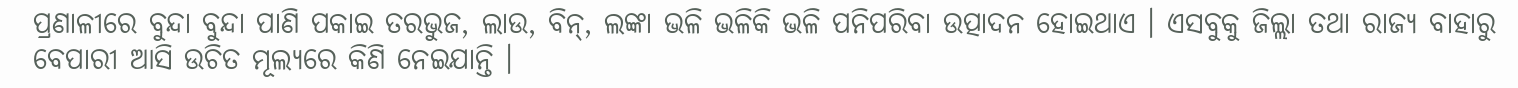ପ୍ରଣାଳୀରେ ବୁନ୍ଦା ବୁନ୍ଦା ପାଣି ପକାଇ ତରଭୁଜ, ଲାଉ, ବିନ୍, ଲଙ୍କା ଭଳି ଭଳିକି ଭଳି ପନିପରିବା ଉତ୍ପାଦନ ହୋଇଥାଏ । ଏସବୁକୁ ଜିଲ୍ଲା ତଥା ରାଜ୍ୟ ବାହାରୁ ବେପାରୀ ଆସି ଉଚିତ ମୂଲ୍ୟରେ କିଣି ନେଇଯାନ୍ତି ।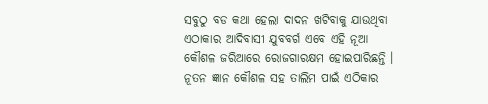ସବୁଠୁ ବଡ କଥା ହେଲା ଦାଦନ ଖଟିବାକୁ ଯାଉଥିବା ଏଠାକାର ଆଦିବାସୀ ଯୁବବର୍ଗ ଏବେ ଏହି ନୂଆ କୌଶଳ ଜରିଆରେ ରୋଜଗାରକ୍ଷମ ହୋଇପାରିଛନ୍ତି ।
ନୂତନ ଜ୍ଞାନ କୌଶଳ ସହ ତାଲିମ ପାଇଁ ଏଠିକାର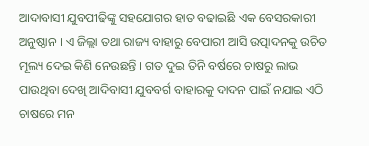ଆଦାବାସୀ ଯୁବପୀଢିଙ୍କୁ ସହଯୋଗର ହାତ ବଢାଇଛି ଏକ ବେସରକାରୀ ଅନୁଷ୍ଠାନ । ଏ ଜିଲ୍ଲା ତଥା ରାଜ୍ୟ ବାହାରୁ ବେପାରୀ ଆସି ଉତ୍ପାଦନକୁ ଉଚିତ ମୂଲ୍ୟ ଦେଇ କିଣି ନେଉଛନ୍ତି । ଗତ ଦୁଇ ତିନି ବର୍ଷରେ ଚାଷରୁ ଲାଭ ପାଉଥିବା ଦେଖି ଆଦିବାସୀ ଯୁବବର୍ଗ ବାହାରକୁ ଦାଦନ ପାଇଁ ନଯାଇ ଏଠି ଚାଷରେ ମନ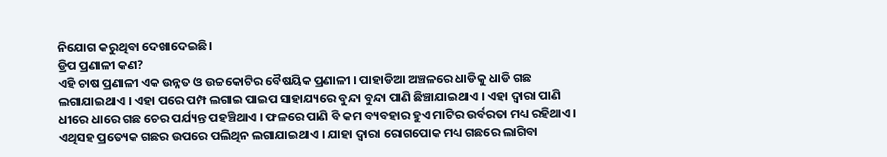ନିଯୋଗ କରୁଥିବା ଦେଖାଦେଇଛି।
ଡ୍ରିପ ପ୍ରଣାଳୀ କଣ?
ଏହି ଚାଷ ପ୍ରଣାଳୀ ଏକ ଉନ୍ନତ ଓ ଉଚ୍ଚକୋଟିର ବୈଷୟିକ ପ୍ରଣାଳୀ । ପାହାଡିଆ ଅଞ୍ଚଳରେ ଧାଡିକୁ ଧାଡି ଗଛ ଲଗାଯାଇଥାଏ । ଏହା ପରେ ପମ୍ପ ଲଗାଇ ପାଇପ ସାହାଯ୍ୟରେ ବୁନ୍ଦା ବୁନ୍ଦା ପାଣି ଛିଞ୍ଚାଯାଇଥାଏ । ଏହା ଦ୍ବାରା ପାଣି ଧୀରେ ଧାରେ ଗଛ ଚେର ପର୍ଯ୍ୟନ୍ତ ପହଞ୍ଚିଥାଏ । ଫଳରେ ପାଣି ବି କମ ବ୍ୟବହାର ହୁଏ ମାଟିର ଉର୍ବରତା ମଧ୍ୟ ରହିଥାଏ ।
ଏଥିସହ ପ୍ରତ୍ୟେକ ଗଛର ଉପରେ ପଲିଥିନ ଲଗାଯାଇଥାଏ । ଯାହା ଦ୍ବାରା ରୋଗପୋକ ମଧ୍ୟ ଗଛରେ ଲାଗିବା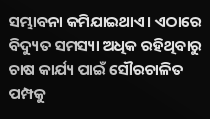ସମ୍ଭାବନା କମିଯାଇଥାଏ। ଏଠାରେ ବିଦ୍ୟୁତ ସମସ୍ୟା ଅଧିକ ରହିଥିବାରୁ ଚାଷ କାର୍ଯ୍ୟ ପାଇଁ ସୌରଚାଳିତ ପମ୍ପକୁ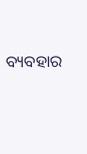ବ୍ୟବହାର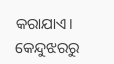କରାଯାଏ।
କେନ୍ଦୁଝରରୁ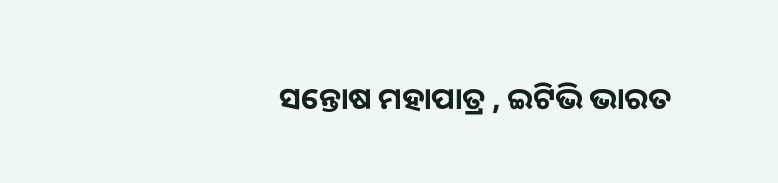ସନ୍ତୋଷ ମହାପାତ୍ର , ଇଟିଭି ଭାରତ